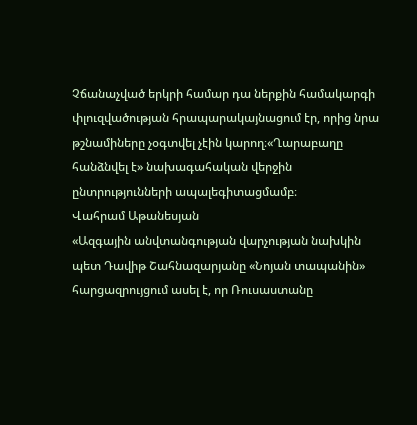Չճանաչված երկրի համար դա ներքին համակարգի փլուզվածության հրապարակայնացում էր, որից նրա թշնամիները չօգտվել չէին կարող։«Ղարաբաղը հանձնվել է» նախագահական վերջին ընտրությունների ապալեգիտացմամբ։
Վահրամ Աթանեսյան
«Ազգային անվտանգության վարչության նախկին պետ Դավիթ Շահնազարյանը «Նոյան տապանին» հարցազրույցում ասել է, որ Ռուսաստանը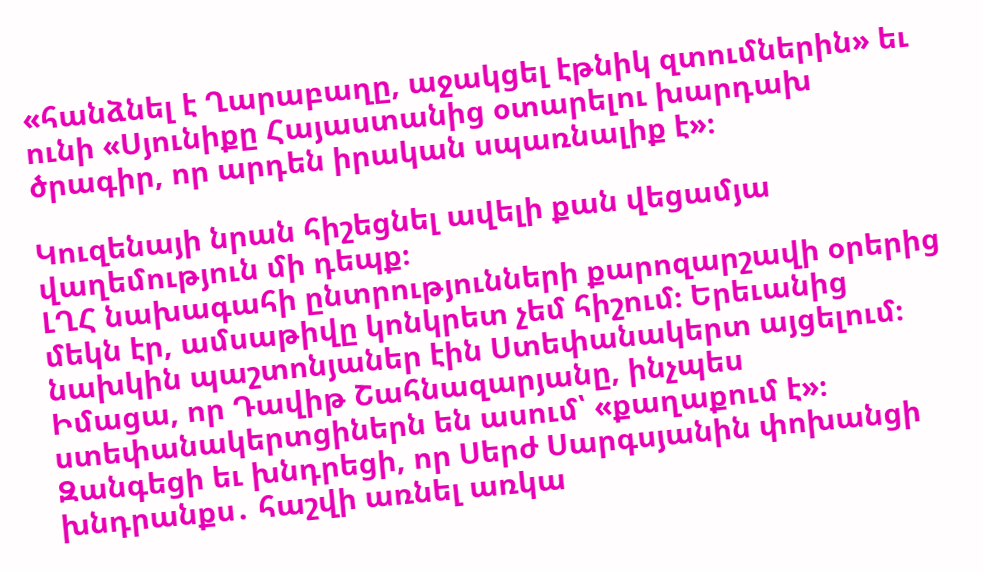«հանձնել է Ղարաբաղը, աջակցել էթնիկ զտումներին» եւ ունի «Սյունիքը Հայաստանից օտարելու խարդախ ծրագիր, որ արդեն իրական սպառնալիք է»։

Կուզենայի նրան հիշեցնել ավելի քան վեցամյա վաղեմություն մի դեպք։
ԼՂՀ նախագահի ընտրությունների քարոզարշավի օրերից մեկն էր, ամսաթիվը կոնկրետ չեմ հիշում։ Երեւանից նախկին պաշտոնյաներ էին Ստեփանակերտ այցելում։ Իմացա, որ Դավիթ Շահնազարյանը, ինչպես ստեփանակերտցիներն են ասում՝ «քաղաքում է»։
Զանգեցի եւ խնդրեցի, որ Սերժ Սարգսյանին փոխանցի խնդրանքս․ հաշվի առնել առկա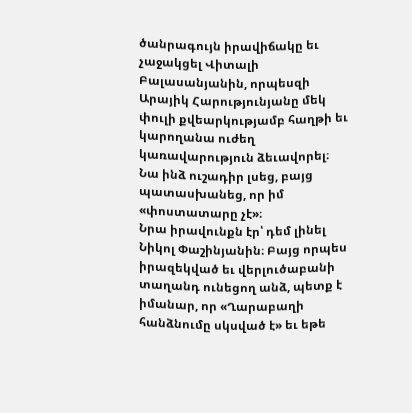ծանրագույն իրավիճակը եւ չաջակցել Վիտալի Բալասանյանին, որպեսզի Արայիկ Հարությունյանը մեկ փուլի քվեարկությամբ հաղթի եւ կարողանա ուժեղ կառավարություն ձեւավորել։
Նա ինձ ուշադիր լսեց, բայց պատասխանեց, որ իմ «փոստատարը չէ»։
Նրա իրավունքն էր՝ դեմ լինել Նիկոլ Փաշինյանին։ Բայց որպես իրազեկված եւ վերլուծաբանի տաղանդ ունեցող անձ, պետք է իմանար, որ «Ղարաբաղի հանձնումը սկսված է» եւ եթե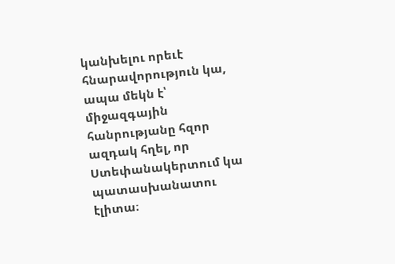կանխելու որեւէ հնարավորություն կա, ապա մեկն է՝ միջազգային հանրությանը հզոր ազդակ հղել, որ Ստեփանակերտում կա պատասխանատու էլիտա։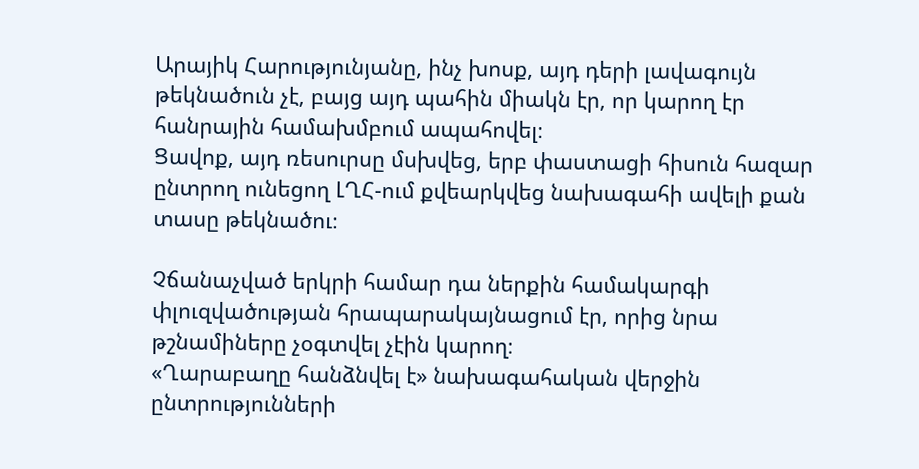Արայիկ Հարությունյանը, ինչ խոսք, այդ դերի լավագույն թեկնածուն չէ, բայց այդ պահին միակն էր, որ կարող էր հանրային համախմբում ապահովել։
Ցավոք, այդ ռեսուրսը մսխվեց, երբ փաստացի հիսուն հազար ընտրող ունեցող ԼՂՀ-ում քվեարկվեց նախագահի ավելի քան տասը թեկնածու։

Չճանաչված երկրի համար դա ներքին համակարգի փլուզվածության հրապարակայնացում էր, որից նրա թշնամիները չօգտվել չէին կարող։
«Ղարաբաղը հանձնվել է» նախագահական վերջին ընտրությունների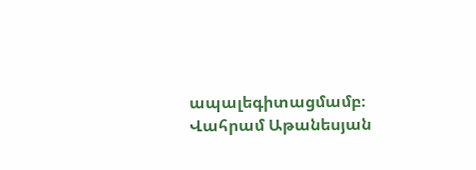ապալեգիտացմամբ։
Վահրամ Աթանեսյան